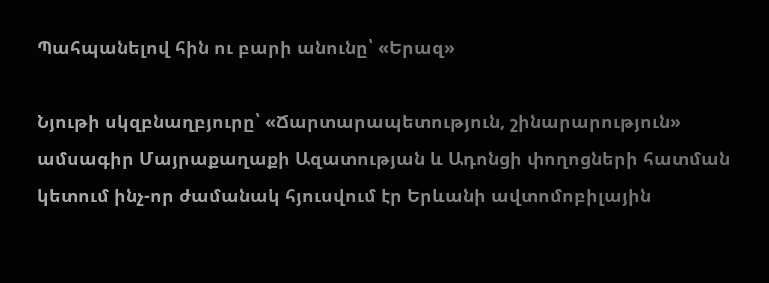Պահպանելով հին ու բարի անունը՝ «Երազ»

Նյութի սկզբնաղբյուրը՝ «Ճարտարապետություն, շինարարություն» ամսագիր Մայրաքաղաքի Ազատության և Ադոնցի փողոցների հատման կետում ինչ-որ ժամանակ հյուսվում էր Երևանի ավտոմոբիլային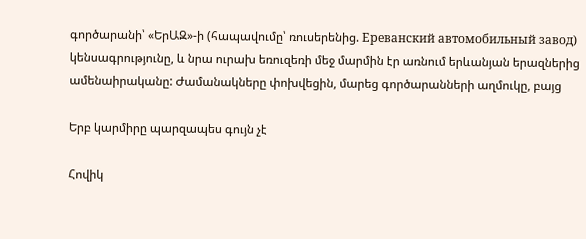գործարանի՝ «ԵրԱԶ»-ի (հապավումը՝ ռուսերենից. Ереванский автомобильный завод)  կենսագրությունը, և նրա ուրախ եռուզեռի մեջ մարմին էր առնում երևանյան երազներից ամենաիրականը: Ժամանակները փոխվեցին, մարեց գործարանների աղմուկը, բայց

Երբ կարմիրը պարզապես գույն չէ

Հովիկ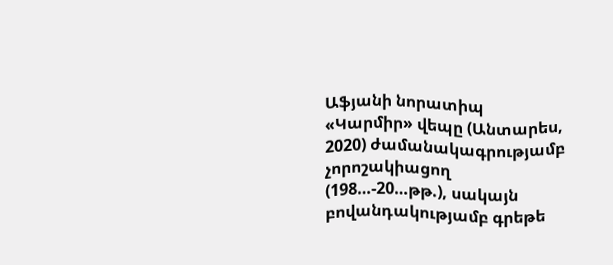Աֆյանի նորատիպ «Կարմիր» վեպը (Անտարես, 2020) ժամանակագրությամբ չորոշակիացող (198…-20…թթ.), սակայն բովանդակությամբ գրեթե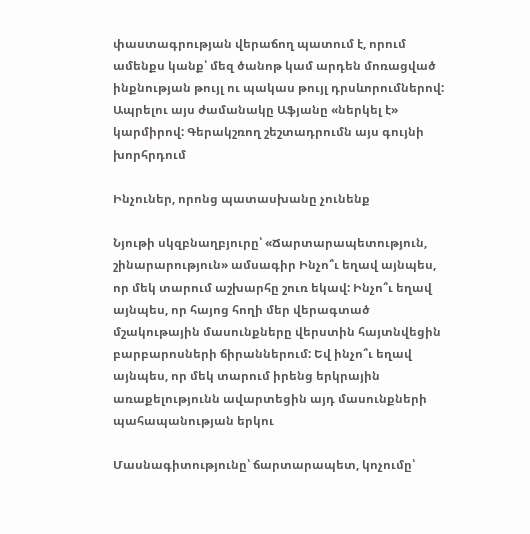փաստագրության վերաճող պատում է, որում ամենքս կանք՝ մեզ ծանոթ կամ արդեն մոռացված ինքնության թույլ ու պակաս թույլ դրսևորումներով: Ապրելու այս ժամանակը Աֆյանը «ներկել է» կարմիրով: Գերակշռող շեշտադրումն այս գույնի խորհրդում

Ինչուներ, որոնց պատասխանը չունենք

Նյութի սկզբնաղբյուրը՝ «Ճարտարապետություն, շինարարություն» ամսագիր Ինչո՞ւ եղավ այնպես, որ մեկ տարում աշխարհը շուռ եկավ: Ինչո՞ւ եղավ այնպես, որ հայոց հողի մեր վերագտած մշակութային մասունքները վերստին հայտնվեցին բարբարոսների ճիրաններում: Եվ ինչո՞ւ եղավ այնպես, որ մեկ տարում իրենց երկրային առաքելությունն ավարտեցին այդ մասունքների պահապանության երկու

Մասնագիտությունը՝ ճարտարապետ, կոչումը՝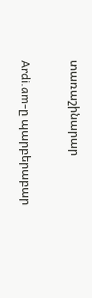տառաշինարար

Ardi.am-ը պարբերաբար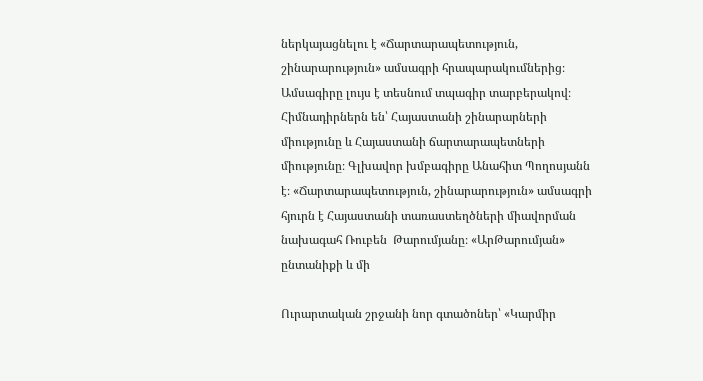ներկայացնելու է «Ճարտարապետություն, շինարարություն» ամսագրի հրապարակումներից։ Ամսագիրը լույս է տեսնում տպագիր տարբերակով։ Հիմնադիրներն են՝ Հայաստանի շինարարների միությունը և Հայաստանի ճարտարապետների միությունը։ Գլխավոր խմբագիրը Անահիտ Պողոսյանն է։ «Ճարտարապետություն, շինարարություն» ամսագրի հյուրն է Հայաստանի տառաստեղծների միավորման նախագահ Ռուբեն  Թարումյանը։ «ԱրԹարումյան» ընտանիքի և մի

Ուրարտական շրջանի նոր գտածոներ՝ «Կարմիր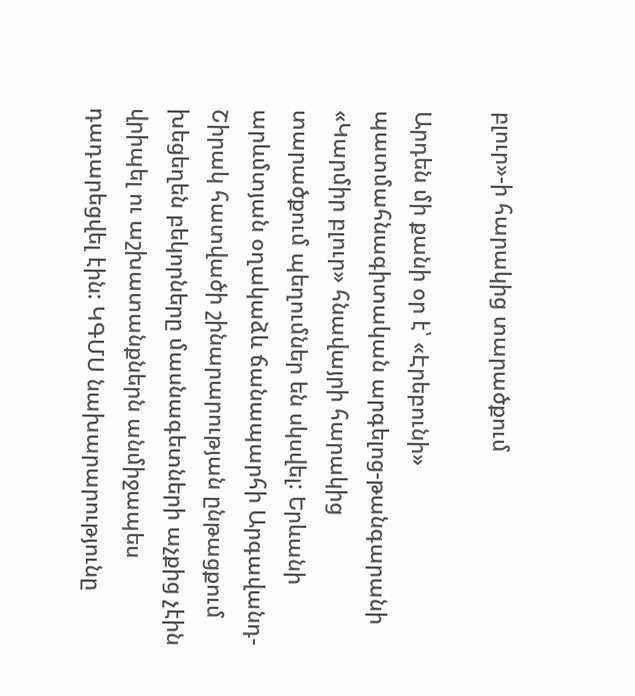բլուր»-ի հարակից տարածքում

Արդեն մի քանի օր է՝ «Էրեբունի» պատմահնագիտական արգելոց-թանգարանի «Կարմիր բլուր» հնավայրի հարակից տարածքում պեղումներ են սկսվել: Երևանի արևմտյան օղակաձև ճանապարհի Արգավանդ-Շիրակ հատվածի շինարարության ընթացքում խեցեղեն բեկորները մասնագետների աչքից չէին վրիպել ու աշխատանքներն անմիջապես դադարեցվել էին: ԿԳՄՍ նախարարությունը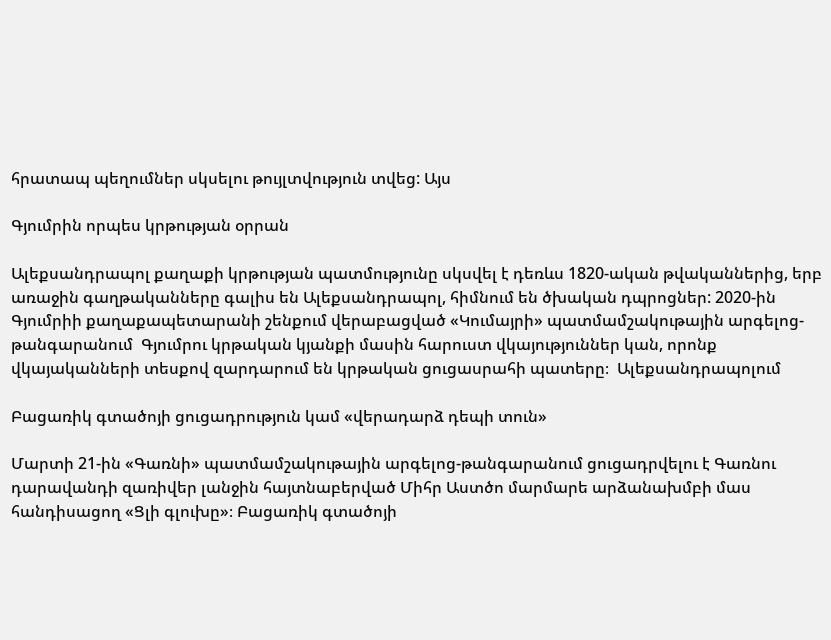հրատապ պեղումներ սկսելու թույլտվություն տվեց: Այս

Գյումրին որպես կրթության օրրան

Ալեքսանդրապոլ քաղաքի կրթության պատմությունը սկսվել է դեռևս 1820-ական թվականներից, երբ առաջին գաղթականները գալիս են Ալեքսանդրապոլ, հիմնում են ծխական դպրոցներ: 2020-ին Գյումրիի քաղաքապետարանի շենքում վերաբացված «Կումայրի» պատմամշակութային արգելոց-թանգարանում  Գյումրու կրթական կյանքի մասին հարուստ վկայություններ կան, որոնք վկայականների տեսքով զարդարում են կրթական ցուցասրահի պատերը։  Ալեքսանդրապոլում

Բացառիկ գտածոյի ցուցադրություն կամ «վերադարձ դեպի տուն»

Մարտի 21-ին «Գառնի» պատմամշակութային արգելոց-թանգարանում ցուցադրվելու է Գառնու դարավանդի զառիվեր լանջին հայտնաբերված Միհր Աստծո մարմարե արձանախմբի մաս հանդիսացող «Ցլի գլուխը»։ Բացառիկ գտածոյի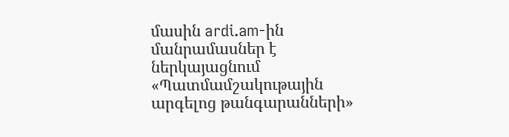մասին ardi.am-ին մանրամասներ է ներկայացնում «Պատմամշակութային արգելոց թանգարանների»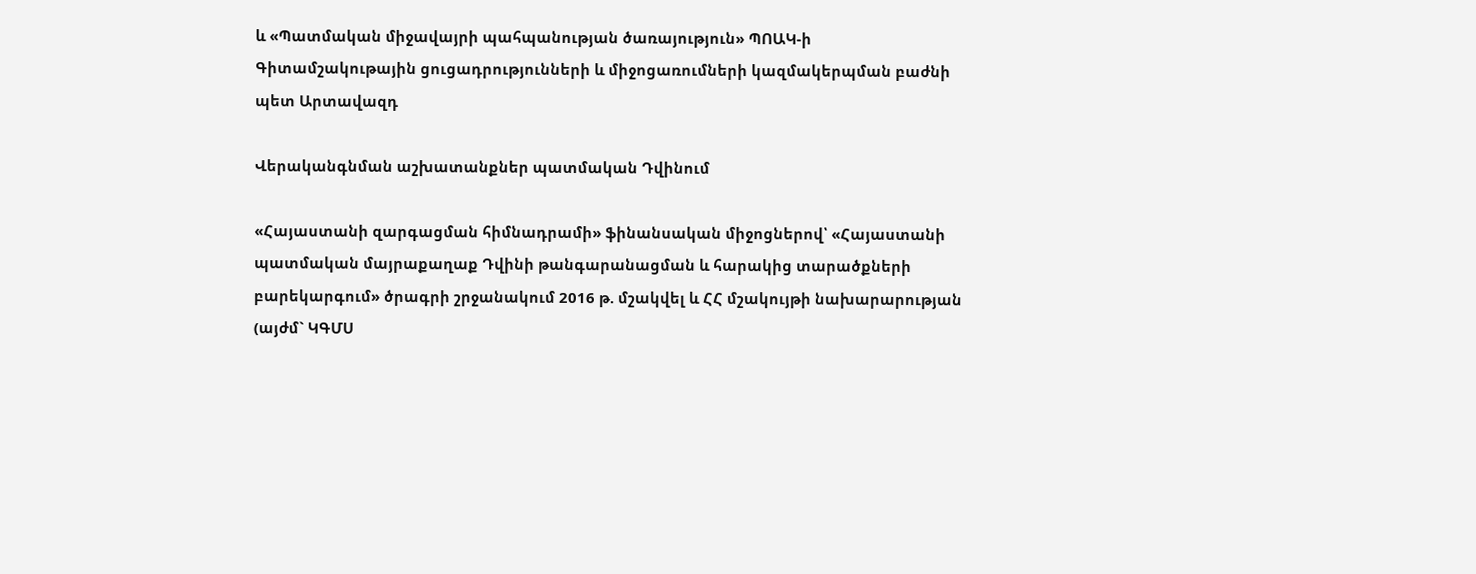և «Պատմական միջավայրի պահպանության ծառայություն» ՊՈԱԿ-ի Գիտամշակութային ցուցադրությունների և միջոցառումների կազմակերպման բաժնի պետ Արտավազդ

Վերականգնման աշխատանքներ պատմական Դվինում

«Հայաստանի զարգացման հիմնադրամի» ֆինանսական միջոցներով՝ «Հայաստանի պատմական մայրաքաղաք Դվինի թանգարանացման և հարակից տարածքների բարեկարգում» ծրագրի շրջանակում 2016 թ. մշակվել և ՀՀ մշակույթի նախարարության (այժմ` ԿԳՄՍ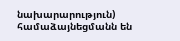նախարարություն) համաձայնեցմանն են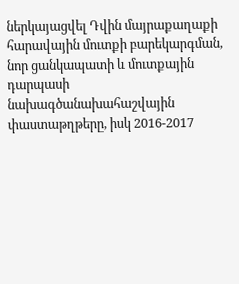ներկայացվել Դվին մայրաքաղաքի հարավային մուտքի բարեկարգման, նոր ցանկապատի և մուտքային դարպասի նախագծանախահաշվային փաստաթղթերը, իսկ 2016-2017